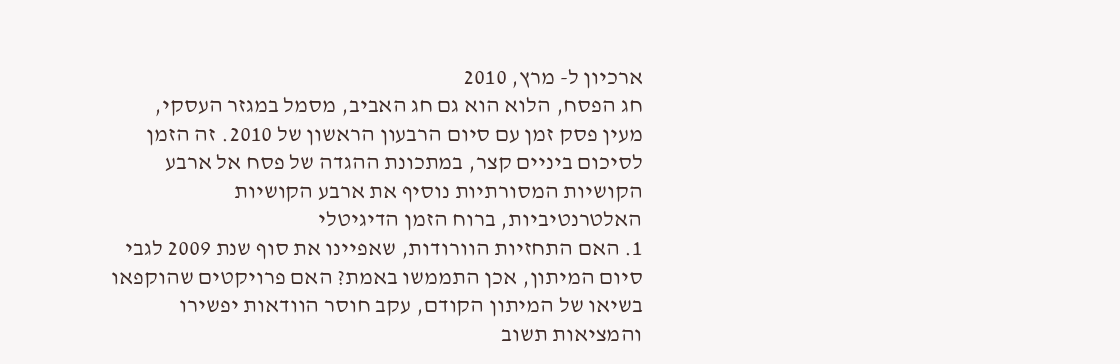ארכיון ל- מרץ, 2010
חג הפסח, הלוא הוא גם חג האביב, מסמל במגזר העסקי, מעין פסק זמן עם סיום הרבעון הראשון של 2010. זה הזמן לסיכום ביניים קצר, במתכונת ההגדה של פסח אל ארבע הקושיות המסורתיות נוסיף את ארבע הקושיות האלטרנטיביות, ברוח הזמן הדיגיטלי
1. האם התחזיות הוורודות, שאפיינו את סוף שנת 2009 לגבי סיום המיתון, אכן התממשו באמת? האם פרויקטים שהוקפאו בשיאו של המיתון הקודם, עקב חוסר הוודאות יפשירו והמציאות תשוב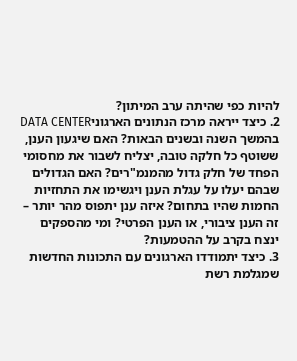להיות כפי שהיתה ערב המיתון?
2. כיצד ייראה מרכז הנתונים הארגוניDATA CENTER בהמשך השנה ובשנים הבאות? האם שיגעון הענן, ששוטף כל חלקה טובה, יצליח לשבור את מחסומי הפחד של חלק גדול מהמנמ"רים? האם הגדולים שבהם יעלו על עגלת הענן ויגשימו את התחזיות החמות שהיו בתחום? איזה ענן יתפוס מהר יותר – זה הענן ציבורי, או הענן הפרטי? ומי מהספקים ינצח בקרב על ההטמעות?
3. כיצד יתמודדו הארגונים עם התכונות החדשות שמגלמת רשת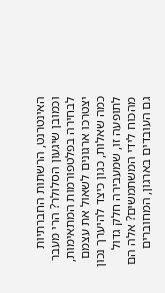האינטרנט, הרשתות החברתיות וכמובן שיגעון הסלולר? הרי מעבר לבחירה בפלטפורמות המתאימות, יצטרכו ארגונים לשאול את עצמם כמה שאלות, כגון כיצד להיערך נכון לתופעה זו, שמעבירה חלק גדול מהכוח לידי המשתמשים? אלה הם גם העובדים בארגון, המחוברים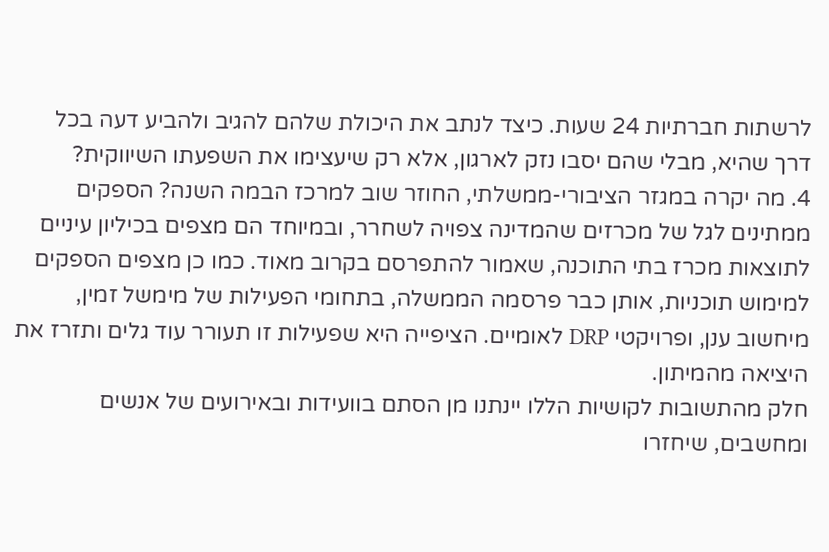לרשתות חברתיות 24 שעות. כיצד לנתב את היכולת שלהם להגיב ולהביע דעה בכל דרך שהיא, מבלי שהם יסבו נזק לארגון, אלא רק שיעצימו את השפעתו השיווקית?
4. מה יקרה במגזר הציבורי-ממשלתי, החוזר שוב למרכז הבמה השנה? הספקים ממתינים לגל של מכרזים שהמדינה צפויה לשחרר, ובמיוחד הם מצפים בכיליון עיניים לתוצאות מכרז בתי התוכנה, שאמור להתפרסם בקרוב מאוד. כמו כן מצפים הספקים למימוש תוכניות, אותן כבר פרסמה הממשלה, בתחומי הפעילות של מימשל זמין, מיחשוב ענן, ופרויקטי DRP לאומיים. הציפייה היא שפעילות זו תעורר עוד גלים ותזרז את היציאה מהמיתון.
חלק מהתשובות לקושיות הללו יינתנו מן הסתם בוועידות ובאירועים של אנשים ומחשבים, שיחזרו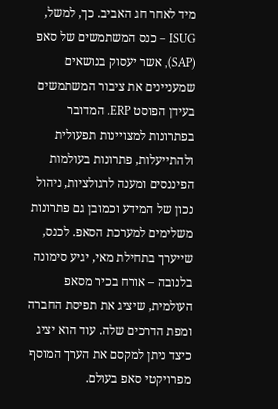מיד לאחר חג האביב. כך, למשל, ISUG – כנס המשתמשים של סאפ (SAP), אשר יעסוק בנושאים שמעניינים את ציבור המשתמשים בעידן הפוסט ERP. המדובר בפתרונות למצויינות תפעולית ולהתייעלות, פתרונות בעולמות הפיננסים ומענה לרגולציות, ניהול נכון של המידע וכמובן גם פתרונות משלימים למערכת הסאפ. לכנס, שייערך בתחילת מאי, יגיע סימונה בלנובה – אורח בכיר מסאפ העולמית, שיציג את תפיסת החברה ומפת הדרכים שלה. עוד הוא יציג כיצד ניתן למקסם את הערך המוסף מפרויקטי סאפ בעולם.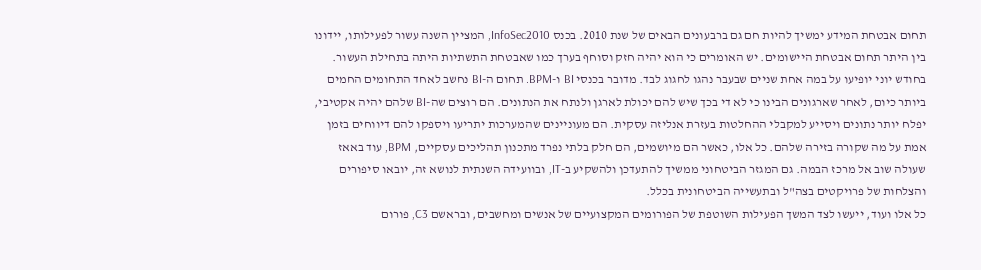תחום אבטחת המידע ימשיך להיות חם גם ברבעונים הבאים של שנת 2010. בכנס InfoSec2010, המציין השנה עשור לפעילותו, יידונו בין היתר תחום אבטחת היישומים. יש האומרים כי הוא יהיה חזק וסוחף בערך כמו שאבטחת התשתיות היתה בתחילת העשור. בחודש יוני יופיעו על במה אחת שניים שבעבר נהגו לחגוג לבד. מדובר בכנסי BI ו-BPM. תחום ה-BI נחשב לאחד התחומים החמים ביותר כיום, לאחר שארגונים הבינו כי לא די בכך שיש להם יכולת לארגן ולנתח את הנתונים. הם רוצים שה-BI שלהם יהיה אקטיבי, יפלח יותר נתונים ויסייע למקבלי ההחלטות בעזרת אנליזה עסקית. הם מעוניינים שהמערכות יתריעו ויספקו להם דיווחים בזמן אמת על מה שקורה בזירה שלהם. כל אלו, כאשר הם מיושמים, הם חלק בלתי נפרד מתכנון תהליכים עסקיים, BPM, עוד באאז שעולה שוב אל מרכז הבמה. גם המגזר הביטחוני ממשיך להתעדכן ולהשקיע ב-IT, ובוועידה השנתית לנושא זה, יובאו סיפורים והצלחות של פרויקטים בצה"ל ובתעשייה הביטחונית בכלל.
כל אלו ועוד, ייעשו לצד המשך הפעילות השוטפת של הפורומים המקצועיים של אנשים ומחשבים, ובראשם C3, פורום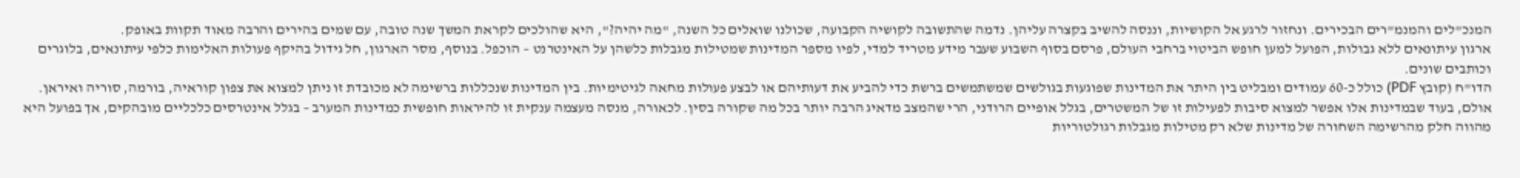המנכ"לים והמנמ"רים הבכירים. ונחזור לרגע אל הקושיות, וננסה להשיב בקצרה עליהן. נדמה שהתשובה לקושיה הקבועה, שכולנו שואלים כל השנה, "מה יהיה?", היא שהולכים לקראת המשך שנה טובה, עם שמים בהירים והרבה מאוד תקוות באופק.
ארגון עיתונאים ללא גבולות, הפועל למען חופש הביטוי ברחבי העולם, פרסם בסוף השבוע שעבר מידע מטריד למדי, לפיו מספר המדינות שמטילות מגבלות כלשהן על האינטרנט – הוכפל. בנוסף, מסר הארגון, חל גידול בהיקף פעולות האלימות כלפי עיתונאים, בלוגרים וכותבים שונים.
הדו"ח (קובץ PDF) כולל כ-60 עמודים ומבליט בין היתר את המדינות שפוגעות בגולשים שמשתמשים ברשת כדי להביע את דעותיהם או לבצע פעולות מחאה לגיטימיות. בין המדינות שנכללות ברשימה לא מכובדת זו ניתן למצוא את צפון קוראיה, בורמה, סוריה ואיראן.
אולם, בעוד שבמדינות אלו אפשר למצוא סיבות לפעילות זו של המשטרים, בגלל אופיים הרודני, הרי שהמצב מדאיג הרבה יותר בכל מה שקורה בסין. לכאורה, מנסה מעצמה ענקית זו להיראות חופשית כמדינות המערב – בגלל אינטרסים כלכליים מובהקים, אך בפועל היא מהווה חלק מהרשימה השחורה של מדינות שלא רק מטילות מגבלות רגולטוריות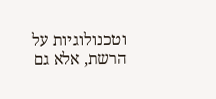וטכנולוגיות על הרשת, אלא גם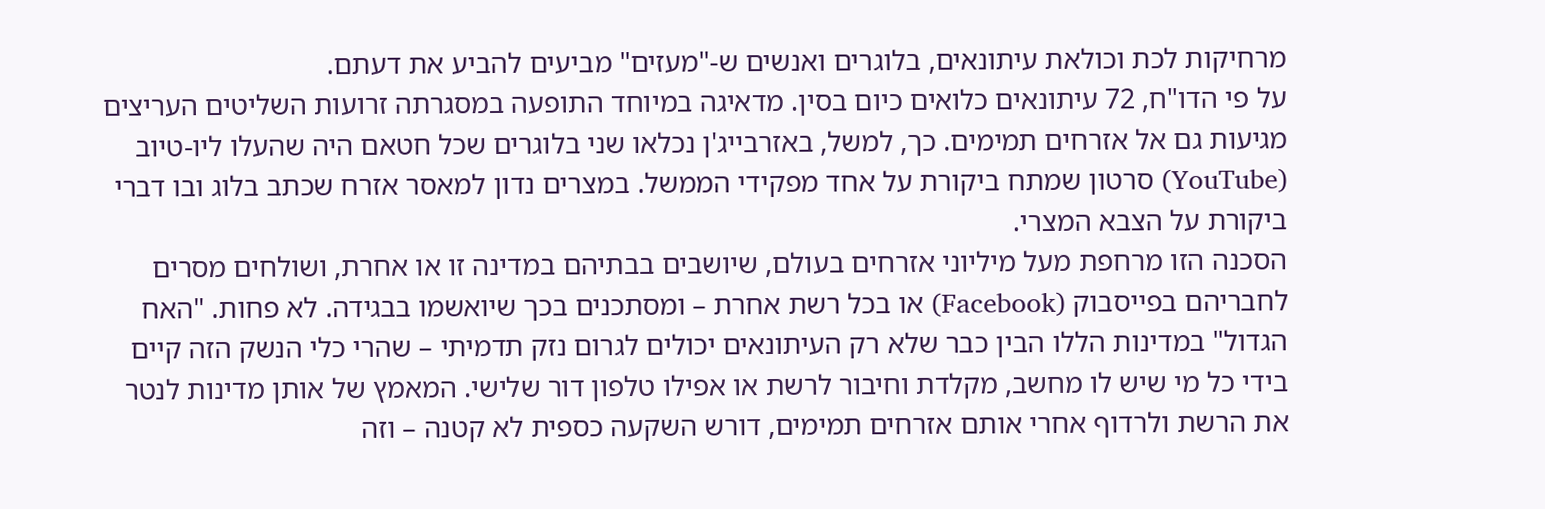מרחיקות לכת וכולאת עיתונאים, בלוגרים ואנשים ש-"מעזים" מביעים להביע את דעתם.
על פי הדו"ח, 72 עיתונאים כלואים כיום בסין. מדאיגה במיוחד התופעה במסגרתה זרועות השליטים העריצים מגיעות גם אל אזרחים תמימים. כך, למשל, באזרבייג'ן נכלאו שני בלוגרים שכל חטאם היה שהעלו ליו-טיוב (YouTube) סרטון שמתח ביקורת על אחד מפקידי הממשל. במצרים נדון למאסר אזרח שכתב בלוג ובו דברי ביקורת על הצבא המצרי.
הסכנה הזו מרחפת מעל מיליוני אזרחים בעולם, שיושבים בבתיהם במדינה זו או אחרת, ושולחים מסרים לחבריהם בפייסבוק (Facebook) או בכל רשת אחרת – ומסתכנים בכך שיואשמו בבגידה. לא פחות. "האח הגדול" במדינות הללו הבין כבר שלא רק העיתונאים יכולים לגרום נזק תדמיתי – שהרי כלי הנשק הזה קיים בידי כל מי שיש לו מחשב, מקלדת וחיבור לרשת או אפילו טלפון דור שלישי. המאמץ של אותן מדינות לנטר את הרשת ולרדוף אחרי אותם אזרחים תמימים, דורש השקעה כספית לא קטנה – וזה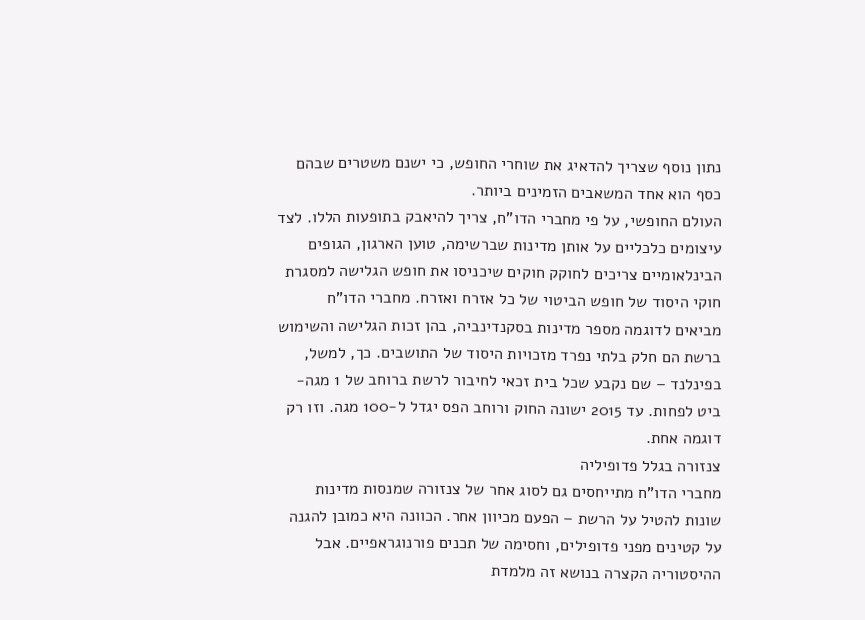נתון נוסף שצריך להדאיג את שוחרי החופש, כי ישנם משטרים שבהם כסף הוא אחד המשאבים הזמינים ביותר.
העולם החופשי, על פי מחברי הדו"ח, צריך להיאבק בתופעות הללו. לצד עיצומים כלכליים על אותן מדינות שברשימה, טוען הארגון, הגופים הבינלאומיים צריכים לחוקק חוקים שיכניסו את חופש הגלישה למסגרת חוקי היסוד של חופש הביטוי של כל אזרח ואזרח. מחברי הדו"ח מביאים לדוגמה מספר מדינות בסקנדינביה, בהן זכות הגלישה והשימוש ברשת הם חלק בלתי נפרד מזכויות היסוד של התושבים. כך, למשל, בפינלנד – שם נקבע שכל בית זכאי לחיבור לרשת ברוחב של 1 מגה-ביט לפחות. עד 2015 ישונה החוק ורוחב הפס יגדל ל-100 מגה. וזו רק דוגמה אחת.
צנזורה בגלל פדופיליה
מחברי הדו"ח מתייחסים גם לסוג אחר של צנזורה שמנסות מדינות שונות להטיל על הרשת – הפעם מכיוון אחר. הכוונה היא כמובן להגנה על קטינים מפני פדופילים, וחסימה של תכנים פורנוגראפיים. אבל ההיסטוריה הקצרה בנושא זה מלמדת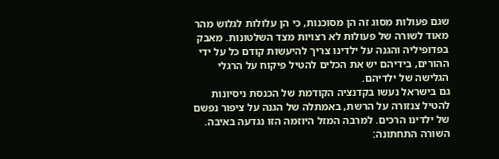שגם פעולות מסוג זה הן מסוכנות, כי הן עלולות לגלוש מהר מאוד לשורה של פעולות לא רצויות מצד השלטונות. מאבק בפדופיליה והגנה על ילדינו צריך להיעשות קודם כל על ידי ההורים, בידיהם יש את הכלים להטיל פיקוח על הרגלי הגלישה של ילדיהם.
גם בישראל נעשו בקדנציה הקודמת של הכנסת ניסיונות להטיל צנזורה על הרשת, באמתלה של הגנה על ציפור נפשם של ילדינו הרכים. למרבה המזל היוזמה הזו נגדעה באיבה.
השורה התחתונה: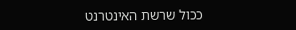ככול שרשת האינטרנט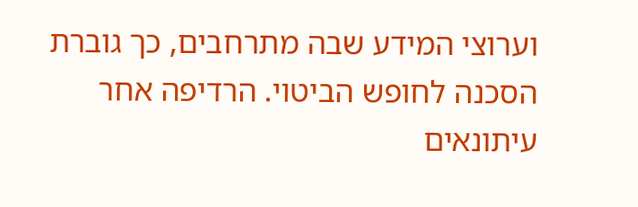וערוצי המידע שבה מתרחבים, כך גוברת הסכנה לחופש הביטוי. הרדיפה אחר עיתונאים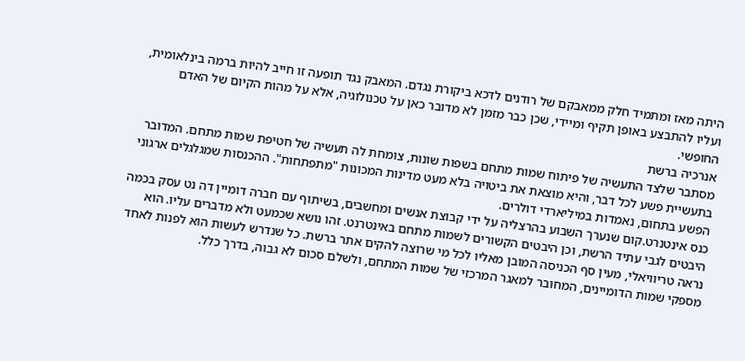היתה מאז ומתמיד חלק ממאבקם של רודנים לדכא ביקורת נגדם. המאבק נגד תופעה זו חייב להיות ברמה בינלאומית, ועליו להתבצע באופן תקיף ומיידי, שכן כבר מזמן לא מדובר כאן על טכנולוגיה, אלא על מהות הקיום של האדם החופשי.
אנרכיה ברשת
מסתבר שלצד התעשיה של פיתוח שמות מתחם בשפות שונות, צומחת לה תעשיה של חטיפת שמות מתחם. המדובר בתעשיית פשע לכל דבר, והיא מוצאת את ביטויה בלא מעט מדינות המכונות "מתפתחות". ההכנסות שמגלגלים ארגוני הפשע בתחום, נאמדות במיליארדי דולרים.
כנס אינטנרט.קום שנערך השבוע בהרצליה על ידי קבוצת אנשים ומחשבים, בשיתוף עם חברה דומיין דה נט עסק בכמה היבטים לגבי עתיד הרשת, וכן היבטים הקשורים לשמות מתחם באינטרנט. זהו נושא שכמעט ולא מדברים עליו. הוא נראה טריוויאלי, מעין סף הכניסה המובן מאליו לכל מי שרוצה להקים אתר ברשת. כל שנדרש לעשות הוא לפנות לאחד מספקי שמות הדומיינים, המחובר למאגר המרכזי של שמות המתחם, ולשלם סכום לא גבוה, בדרך כלל.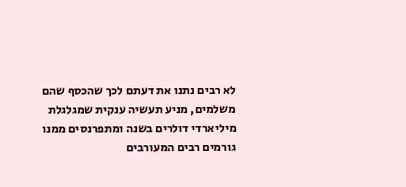לא רבים נתנו את דעתם לכך שהכסף שהם משלמים, מניע תעשיה ענקית שמגלגלת מיליארדי דולרים בשנה ומתפרנסים ממנו גורמים רבים המעורבים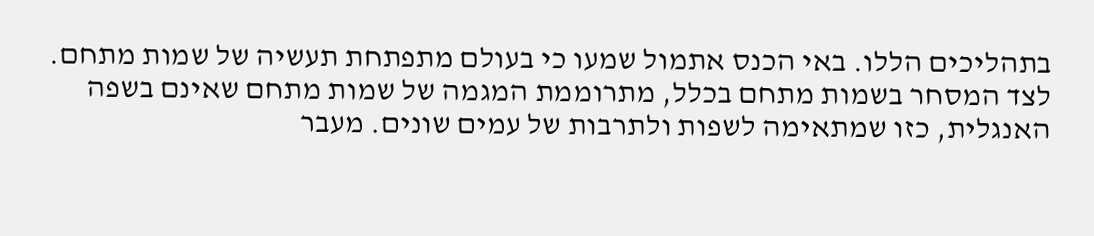בתהליכים הללו. באי הכנס אתמול שמעו כי בעולם מתפתחת תעשיה של שמות מתחם.
לצד המסחר בשמות מתחם בכלל, מתרוממת המגמה של שמות מתחם שאינם בשפה האנגלית, כזו שמתאימה לשפות ולתרבות של עמים שונים. מעבר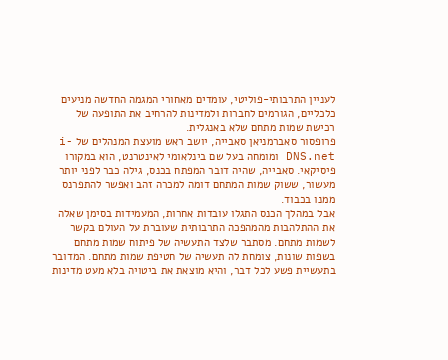לעניין התרבותי-פוליטי, עומדים מאחורי המגמה החדשה מניעים כלכליים, הגורמים לחברות ולמדינות להרחיב את התופעה של רכישת שמות מתחם שלא באנגלית.
פרופסור סאברמניאן סאבייה, יושב ראש מועצת המנהלים של i-DNS.net ומומחה בעל שם בינלאומי לאינטרנט, הוא במקורו פיסיקאי. סאבייה, שהיה דובר המפתח בכנס, גילה כבר לפני יותר מעשור, ששוק שמות המתחם דומה למכרה זהב ואפשר להתפרנס ממנו בכבוד.
אבל במהלך הכנס התגלו עובדות אחרות, המעמידות בסימן שאלה את ההתלהבות מהמהפכה התרבותית שעוברת על העולם בקשר לשמות מתחם. מסתבר שלצד התעשיה של פיתוח שמות מתחם בשפות שונות, צומחת לה תעשיה של חטיפת שמות מתחם. המדובר בתעשיית פשע לכל דבר, והיא מוצאת את ביטויה בלא מעט מדינות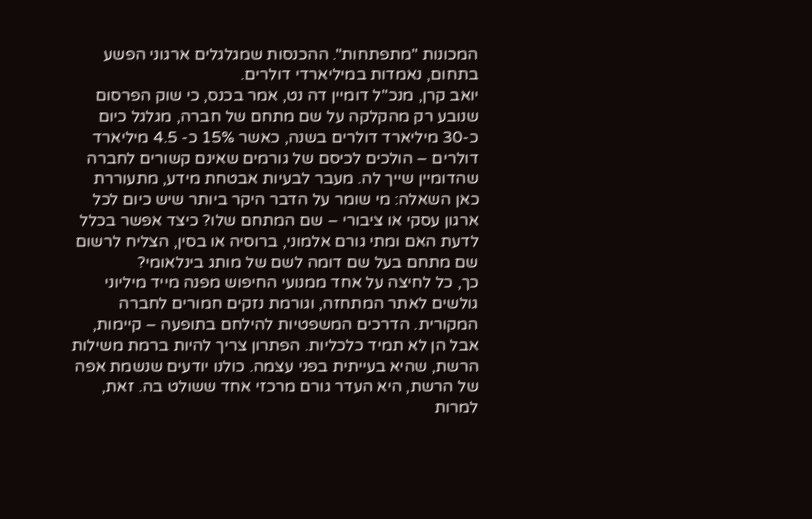המכונות "מתפתחות". ההכנסות שמגלגלים ארגוני הפשע בתחום, נאמדות במיליארדי דולרים.
יואב קרן, מנכ"ל דומיין דה נט, אמר בכנס, כי שוק הפרסום שנובע רק מהקלקה על שם מתחם של חברה, מגלגל כיום כ-30 מיליארד דולרים בשנה, כאשר 15% כ- 4.5 מיליארד דולרים – הולכים לכיסם של גורמים שאינם קשורים לחברה שהדומיין שייך לה. מעבר לבעיות אבטחת מידע, מתעוררת כאן השאלה: מי שומר על הדבר היקר ביותר שיש כיום לכל ארגון עסקי או ציבורי – שם המתחם שלו? כיצד אפשר בכלל לדעת האם ומתי גורם אלמוני, ברוסיה או בסין, הצליח לרשום שם מתחם בעל שם דומה לשם של מותג בינלאומי?
כך, כל לחיצה על אחד ממנועי החיפוש מפנה מייד מיליוני גולשים לאתר המתחזה, וגורמת נזקים חמורים לחברה המקורית. הדרכים המשפטיות להילחם בתופעה – קיימות, אבל הן לא תמיד כלכליות. הפתרון צריך להיות ברמת משילות הרשת, שהיא בעייתית בפני עצמה. כולנו יודעים שנשמת אפה של הרשת, היא העדר גורם מרכזי אחד ששולט בה. זאת, למרות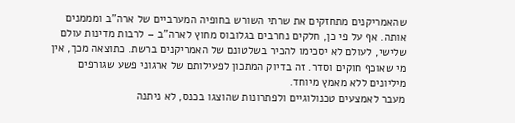שהאמריקנים מתחזקים את שרתי השורש בחופיה המערביים של ארה"ב ומממנים אותה. אף על פי כן, חלקים נחרבים בגלובוס מחוץ לארה"ב – לרבות מדינות עולם שלישי, לעולם לא יסכימו להכיר בשלטונם של האמריקנים ברשת. כתוצאה מכך, אין מי שאוכף חוקים וסדר. זה בדיוק המתכון לפעילותם של ארגוני פשע שגורפים מיליונים ללא מאמץ מיוחד.
מעבר לאמצעים טכנולוגיים ולפתרונות שהוצגו בכנס, לא ניתנה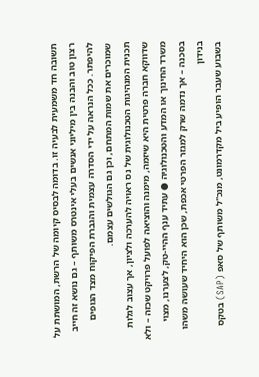תשובה חד משמעית לבעיה זו. בדומה לבסיס קיומה של הרשת, המושתת על רצון טוב והבנה בין מיליוני אנשים בעלי אינטרס משותף – גם נושא זה חייב להיפתר. ככל הנראה על ידי הסדרה עצמית והגברת הפיקוח מצד הגופים שמוכרים את שמות המתחם, וכן גם הגולשים עצמם.
תכנית המנהיגות הטכנולוגית של נס ראויה להערכה ולציון, אך עצוב לגלות שדווקא חברה פרטית היא שיזמה, מימנה והוציאה לפועל פרויקט שכזה – ולא משרד החינוך או המדע והטכנולוגיה ● עתיד ענף ההיי-טק, לצערנו, מצוי בסכנה – אך נדמה שרק למגזר הפרטי אכפת, שכן הוא היחיד שעושה משהו בנידון
בשבוע שעבר הופיע ביל מקדרמונט, מנכ"ל משותף של סאפ (SAP) בטקס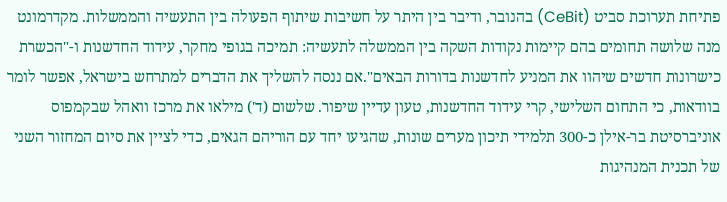פתיחת תערוכת סביט (CeBit) בהנובר, ודיבר בין היתר על חשיבות שיתוף הפעולה בין התעשיה והממשלות. מקדרמונט מנה שלושה תחומים בהם קיימות נקודות השקה בין הממשלה לתעשיה: תמיכה בגופי מחקר, עידוד החדשנות ו-"הכשרת כישרונות חדשים שיהוו את המניע לחדשנות בדורות הבאים".אם ננסה להשליך את הדברים למתרחש בישראל, אפשר לומר בוודאות, כי התחום השלישי, קרי עידוד החדשנות, טעון עדיין שיפור. שלשום (ד') מילאו את מרכז וואהל שבקמפוס אוניברסיטת בר-אילן כ-300 תלמידי תיכון מערים שונות, שהגיעו יחד עם הוריהם הגאים, כדי לציין את סיום המחזור השני של תכנית המנהיגות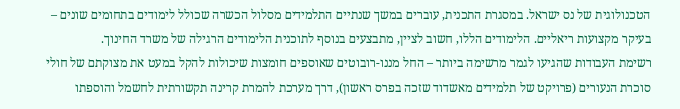הטכנולוגית של נס ישראל. במסגרת התכנית, עוברים במשך שנתיים התלמידים מסלול הכשרה שכולל לימודים בתחומים שונים – בעיקר מקצועות ריאליים. הלימודים הללו, חשוב לציין, מתבצעים בנוסף לתוכנית הלימודים הרגילה של משרד החינוך.
רשימת העבודות שהגיעו לגמר מרשימה ביותר – החל מננו-רובוטים שאוספים חומצות שיכולות להקל במעט את מצוקתם של חולי סוכרת הנעורים (פרויקט של תלמידים מאשדוד שזכה בפרס ראשון), דרך מערכת להמרת קרינה תקשורתית לחשמל והוספתו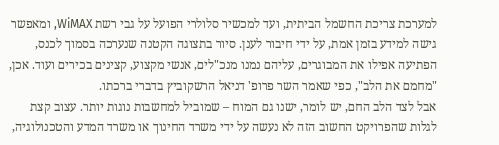למערכת צריכת החשמל הביתית, ועד למכשיר סלולרי הפועל על גבי רשת WiMAX, ומאפשר גישה למידע בזמן אמת, על ידי חיבור לענן. סיור בתצוגה הקטנה שנערכה בסמוך לכנס, הפתיעה אפילו את המבוגרים, עליהם נמנו מנכ"לים, אנשי מקצוע, קצינים בכירים ועוד. אכן, "מחמם את הלב", כפי שאמר השר פרופ' דניאל הרשקוביץ בדברי ברכתו.
אבל לצד הלב החם, יש לומר, ישנו גם המוח – שמוביל למחשבות נוגות יותר. עצוב קצת לגלות שהפרויקט החשוב הזה לא נעשה על ידי משרד החינוך או משרד המדע והטכנולוגיה,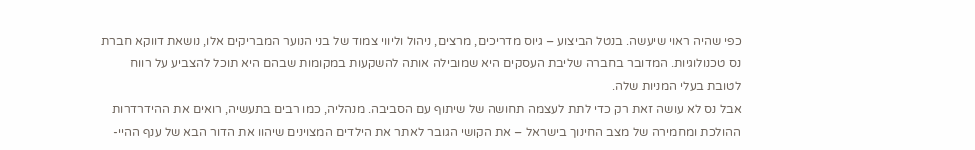כפי שהיה ראוי שיעשה. בנטל הביצוע – גיוס מדריכים, מרצים, ניהול וליווי צמוד של בני הנוער המבריקים אלו, נושאת דווקא חברת נס טכנולוגיות. המדובר בחברה שליבת העסקים היא שמובילה אותה להשקעות במקומות שבהם היא תוכל להצביע על רווח לטובת בעלי המניות שלה.
אבל נס לא עושה זאת רק כדי לתת לעצמה תחושה של שיתוף עם הסביבה. מנהליה, כמו רבים בתעשיה, רואים את ההידרדרות ההולכת ומחמירה של מצב החינוך בישראל – את הקושי הגובר לאתר את הילדים המצוינים שיהוו את הדור הבא של ענף ההיי-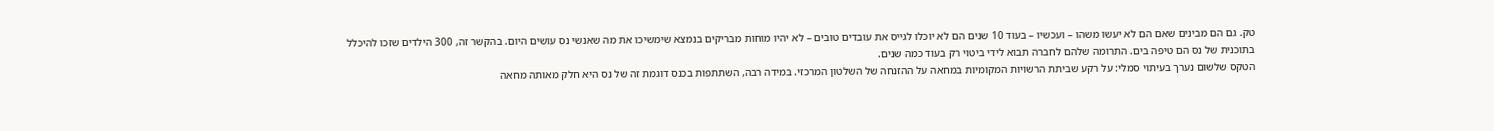טק. גם הם מבינים שאם הם לא יעשו משהו – ועכשיו – בעוד 10 שנים הם לא יוכלו לגייס את עובדים טובים – לא יהיו מוחות מבריקים בנמצא שימשיכו את מה שאנשי נס עושים היום. בהקשר זה, 300 הילדים שזכו להיכלל בתוכנית של נס הם טיפה בים. התרומה שלהם לחברה תבוא לידי ביטוי רק בעוד כמה שנים.
הטקס שלשום נערך בעיתוי סמלי: על רקע שביתת הרשויות המקומיות במחאה על ההזנחה של השלטון המרכזי. במידה רבה, השתתפות בכנס דוגמת זה של נס היא חלק מאותה מחאה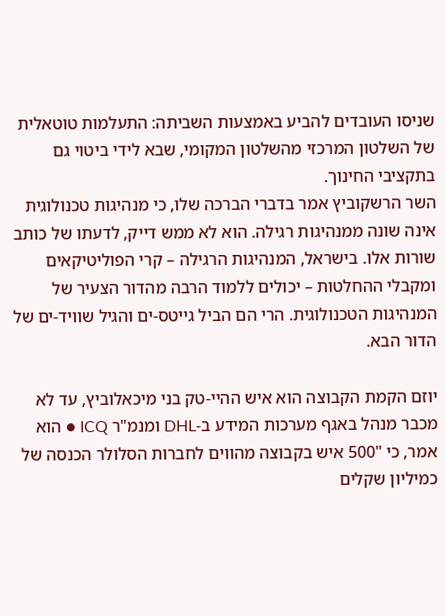שניסו העובדים להביע באמצעות השביתה: התעלמות טוטאלית של השלטון המרכזי מהשלטון המקומי, שבא לידי ביטוי גם בתקציבי החינוך.
השר הרשקוביץ אמר בדברי הברכה שלו, כי מנהיגות טכנולוגית אינה שונה ממנהיגות רגילה. הוא לא ממש דייק, לדעתו של כותב שורות אלו. בישראל, המנהיגות הרגילה – קרי הפוליטיקאים ומקבלי ההחלטות – יכולים ללמוד הרבה מהדור הצעיר של המנהיגות הטכנולוגית. הרי הם הביל גייטס-ים והגיל שוויד-ים של הדור הבא.

יוזם הקמת הקבוצה הוא איש ההיי-טק בני מיכאלוביץ, עד לא מכבר מנהל באגף מערכות המידע ב-DHL ומנמ"ר ICQ ● הוא אמר, כי "500 איש בקבוצה מהווים לחברות הסלולר הכנסה של כמיליון שקלים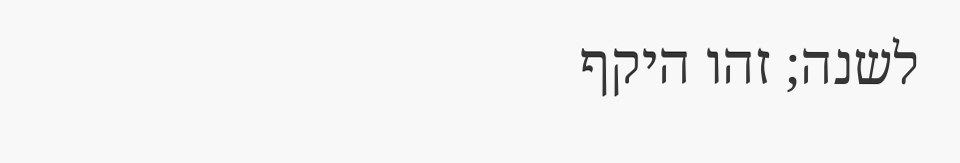לשנה; זהו היקף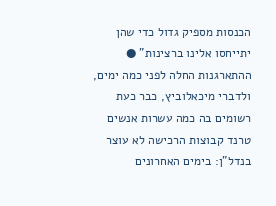הכנסות מספיק גדול כדי שהן יתייחסו אלינו ברצינות" ● ההתארגנות החלה לפני כמה ימים, ולדברי מיכאלוביץ, כבר כעת רשומים בה כמה עשרות אנשים
טרנד קבוצות הרכישה לא עוצר בנדל"ן: בימים האחרונים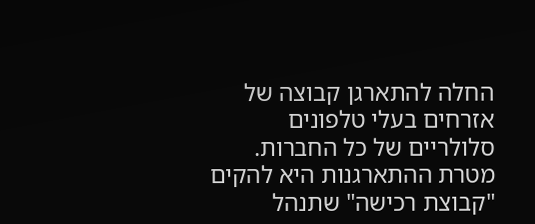החלה להתארגן קבוצה של אזרחים בעלי טלפונים סלולריים של כל החברות. מטרת ההתארגנות היא להקים "קבוצת רכישה" שתנהל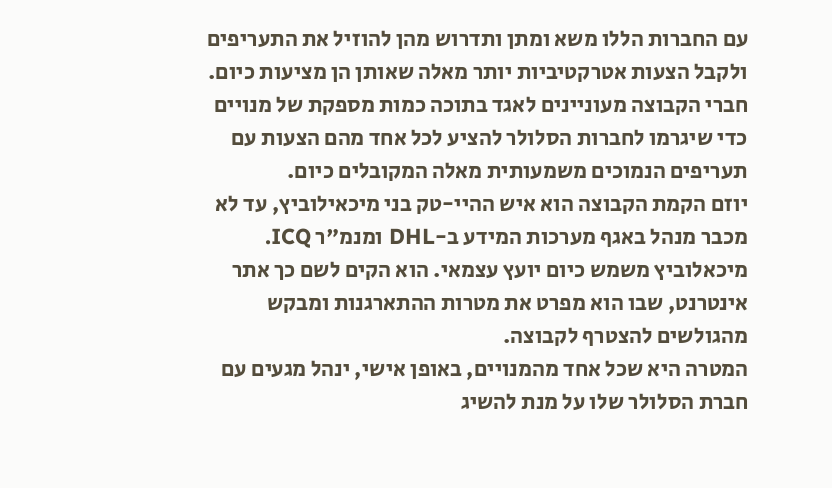עם החברות הללו משא ומתן ותדרוש מהן להוזיל את התעריפים ולקבל הצעות אטרקטיביות יותר מאלה שאותן הן מציעות כיום.
חברי הקבוצה מעוניינים לאגד בתוכה כמות מספקת של מנויים כדי שיגרמו לחברות הסלולר להציע לכל אחד מהם הצעות עם תעריפים הנמוכים משמעותית מאלה המקובלים כיום.
יוזם הקמת הקבוצה הוא איש ההיי-טק בני מיכאילוביץ, עד לא מכבר מנהל באגף מערכות המידע ב-DHL ומנמ"ר ICQ. מיכאלוביץ משמש כיום יועץ עצמאי. הוא הקים לשם כך אתר אינטרנט, שבו הוא מפרט את מטרות ההתארגנות ומבקש מהגולשים להצטרף לקבוצה.
המטרה היא שכל אחד מהמנויים, באופן אישי, ינהל מגעים עם חברת הסלולר שלו על מנת להשיג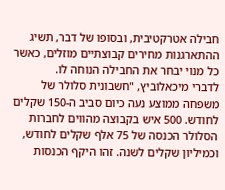חבילה אטרקטיבית, ובסופו של דבר, תשיג ההתארגנות מחירים קבוצתיים מוזלים, כאשר כל מנוי יבחר את החבילה הנוחה לו.
לדברי מיכאלוביץ, "חשבונית סלולר של משפחה ממוצע נעה כיום סביב ה-150 שקלים לחודש. 500 איש בקבוצה מהווים לחברות הסלולר הכנסה של 75 אלף שקלים לחודש, וכמיליון שקלים לשנה. זהו היקף הכנסות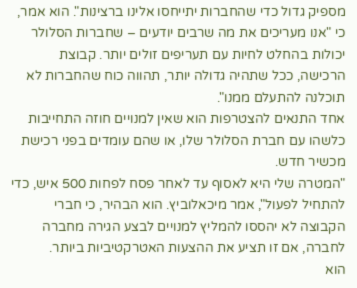מספיק גדול כדי שהחברות יתייחסו אלינו ברצינות". הוא אמר, כי "אנו מעריכים את מה שרבים יודעים – שחברות הסלולר יכולות בהחלט לחיות עם תעריפים זולים יותר. קבוצת הרכישה, ככל שתהיה גדולה יותר, תהווה כוח שהחברות לא תוכלנה להתעלם ממנו".
אחד התנאים להצטרפות הוא שאין למנויים חוזה התחייבות כלשהו עם חברת הסלולר שלו, או שהם עומדים בפני רכישת מכשיר חדש.
"המטרה שלי היא לאסוף עד לאחר פסח לפחות 500 איש, כדי להתחיל לפעול", אמר מיכאלוביץ. הוא הבהיר, כי חברי הקבוצה לא יהססו להמליץ למנויים לבצע הגירה מחברה לחברה, אם זו תציע את ההצעות האטרקטיביות ביותר.
הוא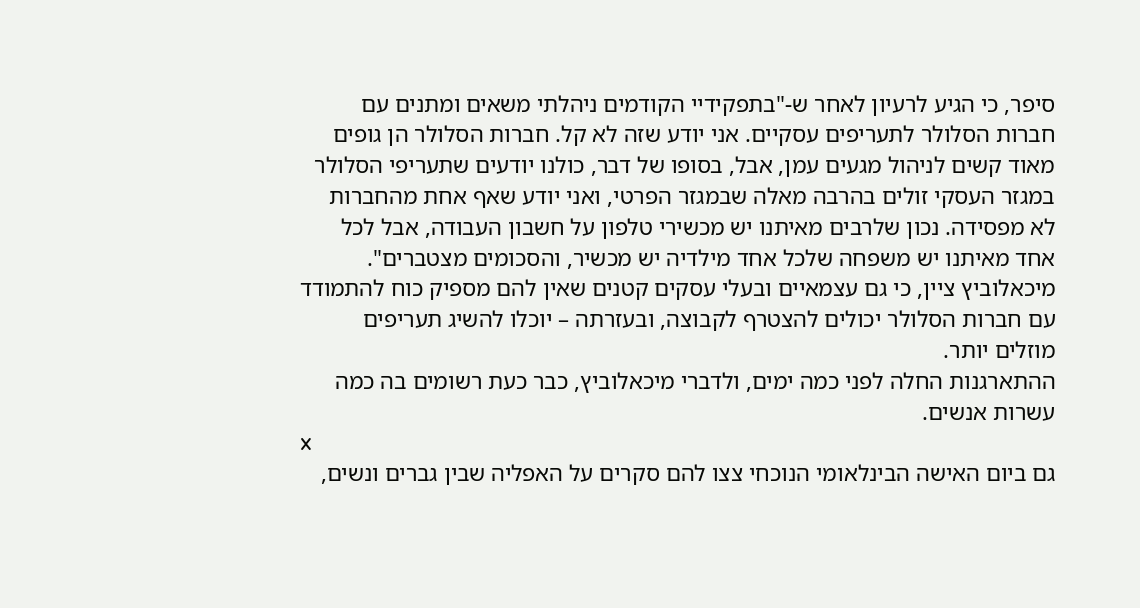סיפר, כי הגיע לרעיון לאחר ש-"בתפקידיי הקודמים ניהלתי משאים ומתנים עם חברות הסלולר לתעריפים עסקיים. אני יודע שזה לא קל. חברות הסלולר הן גופים מאוד קשים לניהול מגעים עמן, אבל, בסופו של דבר, כולנו יודעים שתעריפי הסלולר במגזר העסקי זולים בהרבה מאלה שבמגזר הפרטי, ואני יודע שאף אחת מהחברות לא מפסידה. נכון שלרבים מאיתנו יש מכשירי טלפון על חשבון העבודה, אבל לכל אחד מאיתנו יש משפחה שלכל אחד מילדיה יש מכשיר, והסכומים מצטברים".
מיכאלוביץ ציין, כי גם עצמאיים ובעלי עסקים קטנים שאין להם מספיק כוח להתמודד עם חברות הסלולר יכולים להצטרף לקבוצה, ובעזרתה – יוכלו להשיג תעריפים מוזלים יותר.
ההתארגנות החלה לפני כמה ימים, ולדברי מיכאלוביץ, כבר כעת רשומים בה כמה עשרות אנשים.
x
גם ביום האישה הבינלאומי הנוכחי צצו להם סקרים על האפליה שבין גברים ונשים,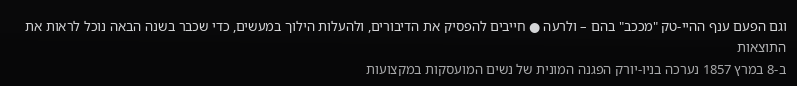וגם הפעם ענף ההיי-טק "מככב" בהם – ולרעה ● חייבים להפסיק את הדיבורים, ולהעלות הילוך במעשים, כדי שכבר בשנה הבאה נוכל לראות את התוצאות
ב-8 במרץ 1857 נערכה בניו-יורק הפגנה המונית של נשים המועסקות במקצועות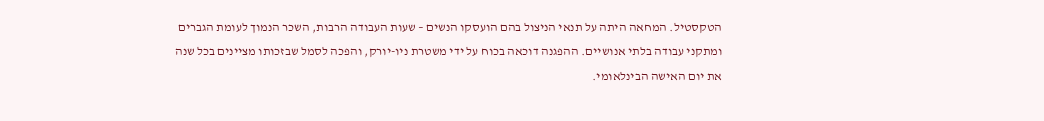הטקסטיל. המחאה היתה על תנאי הניצול בהם הועסקו הנשים – שעות העבודה הרבות, השכר הנמוך לעומת הגברים ומתקני עבודה בלתי אנושיים. ההפגנה דוכאה בכוח על ידי משטרת ניו-יורק, והפכה לסמל שבזכותו מציינים בכל שנה את יום האישה הבינלאומי.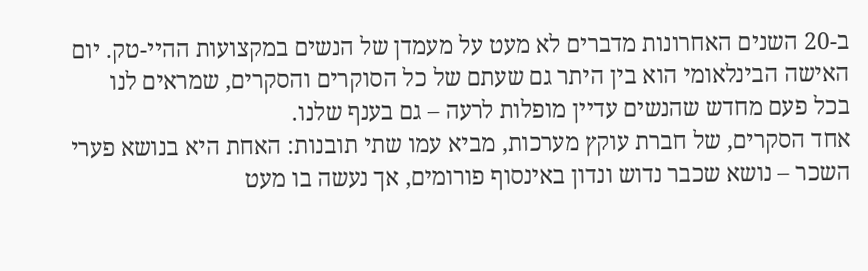ב-20 השנים האחרונות מדברים לא מעט על מעמדן של הנשים במקצועות ההיי-טק. יום האישה הבינלאומי הוא בין היתר גם שעתם של כל הסוקרים והסקרים, שמראים לנו בכל פעם מחדש שהנשים עדיין מופלות לרעה – גם בענף שלנו.
אחד הסקרים, של חברת עוקץ מערכות, מביא עמו שתי תובנות: האחת היא בנושא פערי השכר – נושא שכבר נדוש ונדון באינסוף פורומים, אך נעשה בו מעט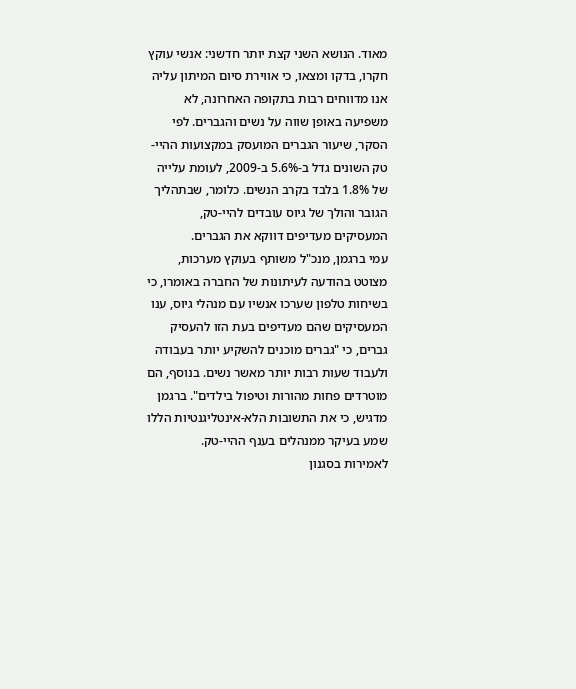מאוד. הנושא השני קצת יותר חדשני: אנשי עוקץ חקרו, בדקו ומצאו, כי אווירת סיום המיתון עליה אנו מדווחים רבות בתקופה האחרונה, לא משפיעה באופן שווה על נשים והגברים. לפי הסקר, שיעור הגברים המועסק במקצועות ההיי-טק השונים גדל ב-5.6% ב-2009, לעומת עלייה של 1.8% בלבד בקרב הנשים. כלומר, שבתהליך הגובר והולך של גיוס עובדים להיי-טק, המעסיקים מעדיפים דווקא את הגברים.
עמי ברגמן, מנכ"ל משותף בעוקץ מערכות, מצוטט בהודעה לעיתונות של החברה באומרו, כי בשיחות טלפון שערכו אנשיו עם מנהלי גיוס, ענו המעסיקים שהם מעדיפים בעת הזו להעסיק גברים, כי "גברים מוכנים להשקיע יותר בעבודה ולעבוד שעות רבות יותר מאשר נשים. בנוסף, הם מוטרדים פחות מהורות וטיפול בילדים". ברגמן מדגיש, כי את התשובות הלא-אינטליגנטיות הללו שמע בעיקר ממנהלים בענף ההיי-טק.
לאמירות בסגנון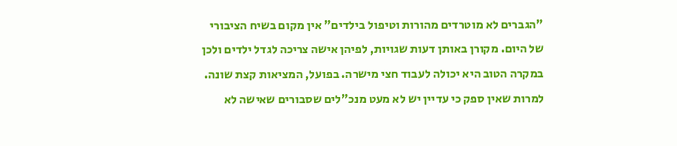"הגברים לא מוטרדים מהורות וטיפול בילדים" אין מקום בשיח הציבורי של היום. מקורן באותן דעות שגויות, לפיהן אישה צריכה לגדל ילדים ולכן במקרה הטוב היא יכולה לעבוד חצי מישרה. בפועל, המציאות קצת שונה. למרות שאין ספק כי עדיין יש לא מעט מנכ"לים שסבורים שאישה לא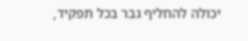יכולה להחליף גבר בכל תפקיד,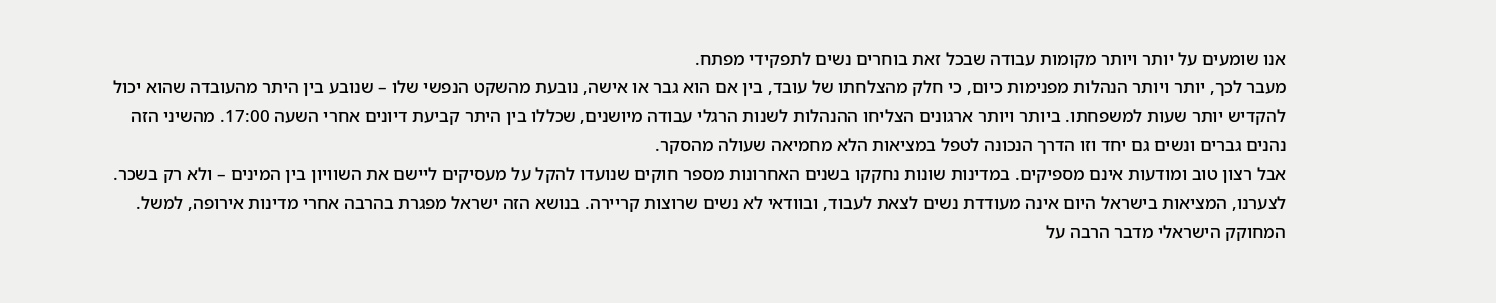אנו שומעים על יותר ויותר מקומות עבודה שבכל זאת בוחרים נשים לתפקידי מפתח.
מעבר לכך, יותר ויותר הנהלות מפנימות כיום, כי חלק מהצלחתו של עובד, בין אם הוא גבר או אישה, נובעת מהשקט הנפשי שלו – שנובע בין היתר מהעובדה שהוא יכול להקדיש יותר שעות למשפחתו. ביותר ויותר ארגונים הצליחו ההנהלות לשנות הרגלי עבודה מיושנים, שכללו בין היתר קביעת דיונים אחרי השעה 17:00. מהשיני הזה נהנים גברים ונשים גם יחד וזו הדרך הנכונה לטפל במציאות הלא מחמיאה שעולה מהסקר.
אבל רצון טוב ומודעות אינם מספיקים. במדינות שונות נחקקו בשנים האחרונות מספר חוקים שנועדו להקל על מעסיקים ליישם את השוויון בין המינים – ולא רק בשכר. לצערנו, המציאות בישראל היום אינה מעודדת נשים לצאת לעבוד, ובוודאי לא נשים שרוצות קריירה. בנושא הזה ישראל מפגרת בהרבה אחרי מדינות אירופה, למשל. המחוקק הישראלי מדבר הרבה על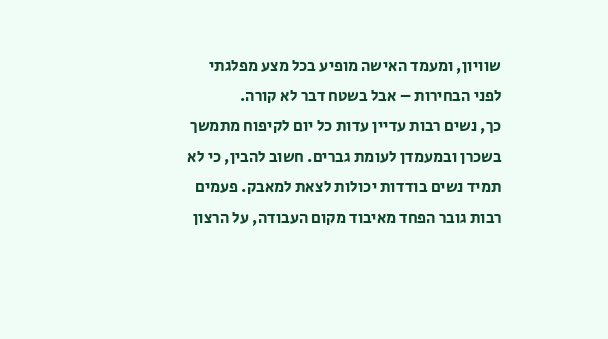שוויון, ומעמד האישה מופיע בכל מצע מפלגתי לפני הבחירות – אבל בשטח דבר לא קורה.
כך, נשים רבות עדיין עדות כל יום לקיפוח מתמשך בשכרן ובמעמדן לעומת גברים. חשוב להבין, כי לא תמיד נשים בודדות יכולות לצאת למאבק. פעמים רבות גובר הפחד מאיבוד מקום העבודה, על הרצון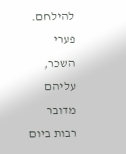להילחם. פערי השכר, עליהם מדובר רבות ביום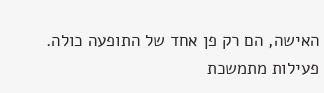האישה, הם רק פן אחד של התופעה כולה.
פעילות מתמשכת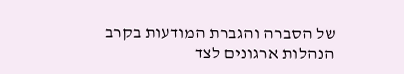של הסברה והגברת המודעות בקרב הנהלות ארגונים לצד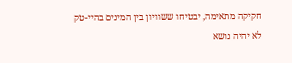חקיקה מתאימה, יבטיחו ששוויון בין המינים בהיי-טק לא יהיה נושא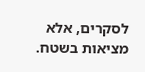לסקרים, אלא מציאות בשטח.